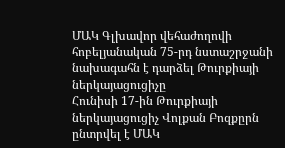ՄԱԿ Գլխավոր վեհաժողովի հոբելյանական 75-րդ նստաշրջանի նախագահն է դարձել Թուրքիայի ներկայացուցիչը
Հունիսի 17-ին Թուրքիայի ներկայացուցիչ Վոլքան Բոզքըրն ընտրվել է ՄԱԿ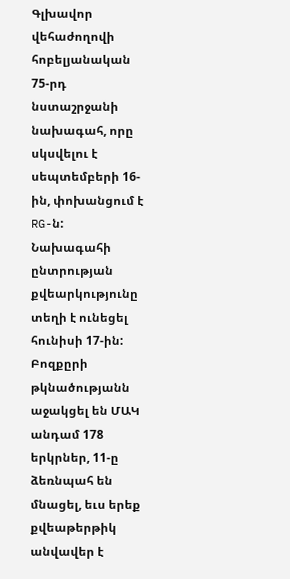Գլխավոր վեհաժողովի հոբելյանական 75-րդ նստաշրջանի նախագահ, որը սկսվելու է սեպտեմբերի 16-ին, փոխանցում է RG-ն:
Նախագահի ընտրության քվեարկությունը տեղի է ունեցել հունիսի 17-ին: Բոզքըրի թկնածությանն աջակցել են ՄԱԿ անդամ 178 երկրներ, 11-ը ձեռնպահ են մնացել, եւս երեք քվեաթերթիկ անվավեր է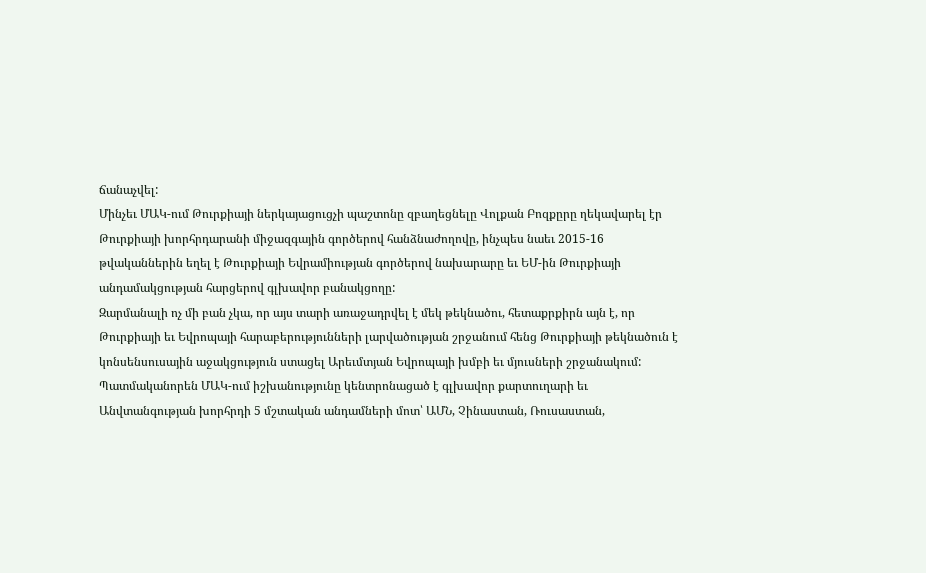ճանաչվել:
Մինչեւ ՄԱԿ-ում Թուրքիայի ներկայացուցչի պաշտոնը զբաղեցնելը Վոլքան Բոզքըրը ղեկավարել էր Թուրքիայի խորհրդարանի միջազգային գործերով հանձնաժողովը, ինչպես նաեւ 2015-16 թվականներին եղել է Թուրքիայի Եվրամիության գործերով նախարարը եւ ԵՄ-ին Թուրքիայի անդամակցության հարցերով գլխավոր բանակցողը:
Զարմանալի ոչ մի բան չկա, որ այս տարի առաջադրվել է մեկ թեկնածու, հետաքրքիրն այն է, որ Թուրքիայի եւ Եվրոպայի հարաբերությունների լարվածության շրջանում հենց Թուրքիայի թեկնածուն է կոնսենսուսային աջակցություն ստացել Արեւմտյան Եվրոպայի խմբի եւ մյուսների շրջանակում:
Պատմականորեն ՄԱԿ-ում իշխանությունը կենտրոնացած է գլխավոր քարտուղարի եւ Անվտանգության խորհրդի 5 մշտական անդամների մոտ՝ ԱՄՆ, Չինաստան, Ռուսաստան,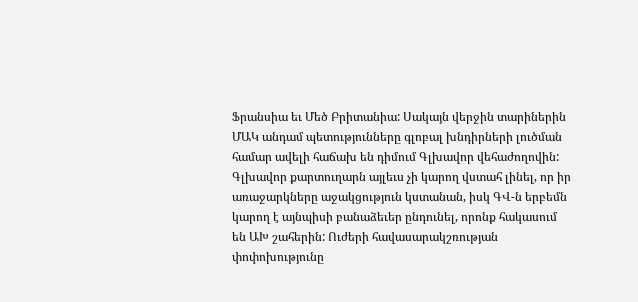Ֆրանսիա եւ Մեծ Բրիտանիա: Սակայն վերջին տարիներին ՄԱԿ անդամ պետությունները գլոբալ խնդիրների լուծման համար ավելի հաճախ են դիմում Գլխավոր վեհաժողովին:
Գլխավոր քարտուղարն այլեւս չի կարող վստահ լինել, որ իր առաջարկները աջակցություն կստանան, իսկ ԳՎ-ն երբեմն կարող է այնպիսի բանաձեւեր ընդունել, որոնք հակասում են ԱԽ շահերին: Ուժերի հավասարակշռության փոփոխությունը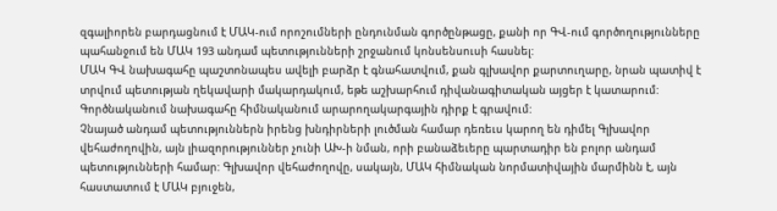զգալիորեն բարդացնում է ՄԱԿ-ում որոշումների ընդունման գործընթացը, քանի որ ԳՎ-ում գործողությունները պահանջում են ՄԱԿ 193 անդամ պետությունների շրջանում կոնսենսուսի հասնել:
ՄԱԿ ԳՎ նախագահը պաշտոնապես ավելի բարձր է գնահատվում, քան գլխավոր քարտուղարը, նրան պատիվ է տրվում պետության ղեկավարի մակարդակում, եթե աշխարհում դիվանագիտական այցեր է կատարում: Գործնականում նախագահը հիմնականում արարողակարգային դիրք է գրավում:
Չնայած անդամ պետություններն իրենց խնդիրների լուծման համար դեռեւս կարող են դիմել Գլխավոր վեհաժողովին, այն լիազորություններ չունի ԱԽ-ի նման, որի բանաձեւերը պարտադիր են բոլոր անդամ պետությունների համար: Գլխավոր վեհաժողովը, սակայն, ՄԱԿ հիմնական նորմատիվային մարմինն է, այն հաստատում է ՄԱԿ բյուջեն,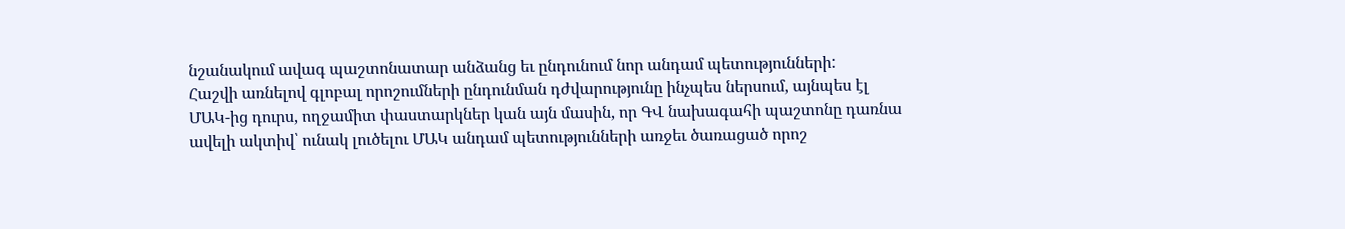նշանակում ավագ պաշտոնատար անձանց եւ ընդունում նոր անդամ պետությունների:
Հաշվի առնելով գլոբալ որոշումների ընդունման դժվարությունը ինչպես ներսում, այնպես էլ ՄԱԿ-ից դուրս, ողջամիտ փաստարկներ կան այն մասին, որ ԳՎ նախագահի պաշտոնը դառնա ավելի ակտիվ՝ ունակ լուծելու ՄԱԿ անդամ պետությունների առջեւ ծառացած որոշ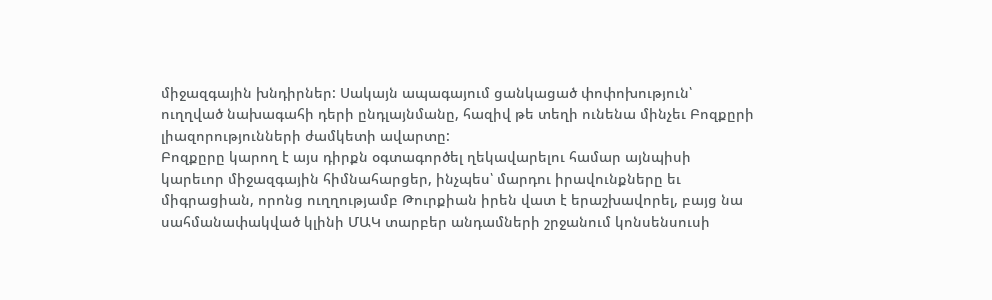միջազգային խնդիրներ: Սակայն ապագայում ցանկացած փոփոխություն՝ ուղղված նախագահի դերի ընդլայնմանը, հազիվ թե տեղի ունենա մինչեւ Բոզքըրի լիազորությունների ժամկետի ավարտը:
Բոզքըրը կարող է այս դիրքն օգտագործել ղեկավարելու համար այնպիսի կարեւոր միջազգային հիմնահարցեր, ինչպես՝ մարդու իրավունքները եւ միգրացիան, որոնց ուղղությամբ Թուրքիան իրեն վատ է երաշխավորել, բայց նա սահմանափակված կլինի ՄԱԿ տարբեր անդամների շրջանում կոնսենսուսի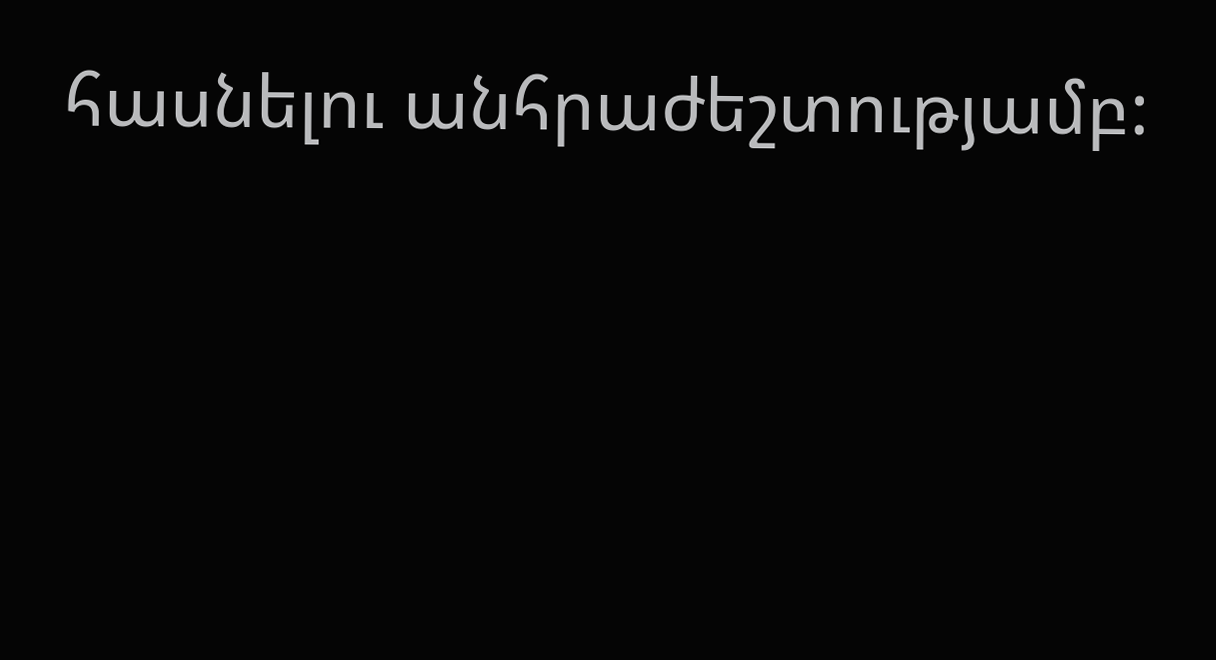հասնելու անհրաժեշտությամբ: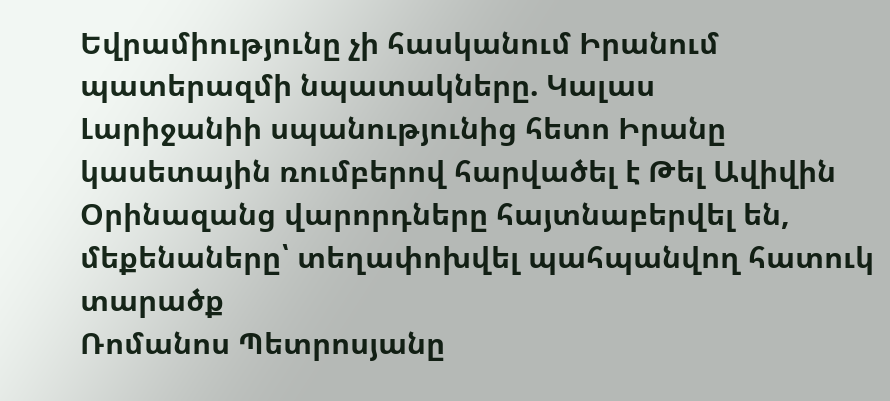Եվրամիությունը չի հասկանում Իրանում պատերազմի նպատակները. Կալաս
Լարիջանիի սպանությունից հետո Իրանը կասետային ռումբերով հարվածել է Թել Ավիվին
Օրինազանց վարորդները հայտնաբերվել են, մեքենաները՝ տեղափոխվել պահպանվող հատուկ տարածք
Ռոմանոս Պետրոսյանը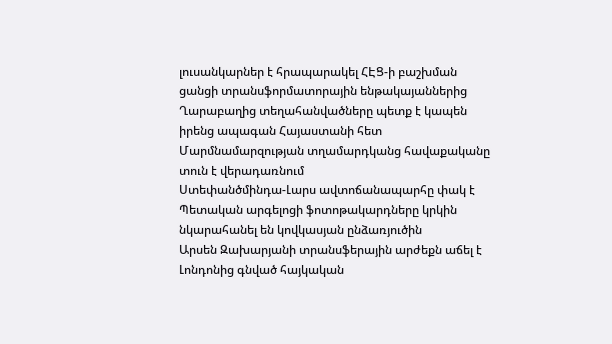լուսանկարներ է հրապարակել ՀԷՑ-ի բաշխման ցանցի տրանսֆորմատորային ենթակայաններից
Ղարաբաղից տեղահանվածները պետք է կապեն իրենց ապագան Հայաստանի հետ
Մարմնամարզության տղամարդկանց հավաքականը տուն է վերադառնում
Ստեփանծմինդա-Լարս ավտոճանապարհը փակ է
Պետական արգելոցի ֆոտոթակարդները կրկին նկարահանել են կովկասյան ընձառյուծին
Արսեն Զախարյանի տրանսֆերային արժեքն աճել է
Լոնդոնից գնված հայկական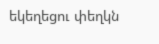եկեղեցու փեղկն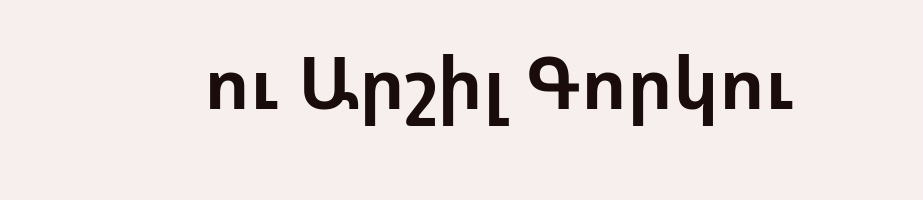ու Արշիլ Գորկու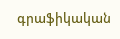գրաֆիկական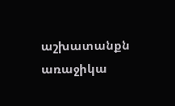աշխատանքն առաջիկա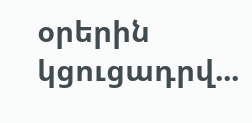օրերին կցուցադրվ...